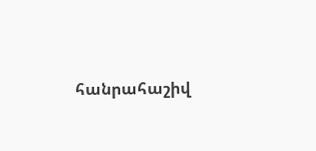հանրահաշիվ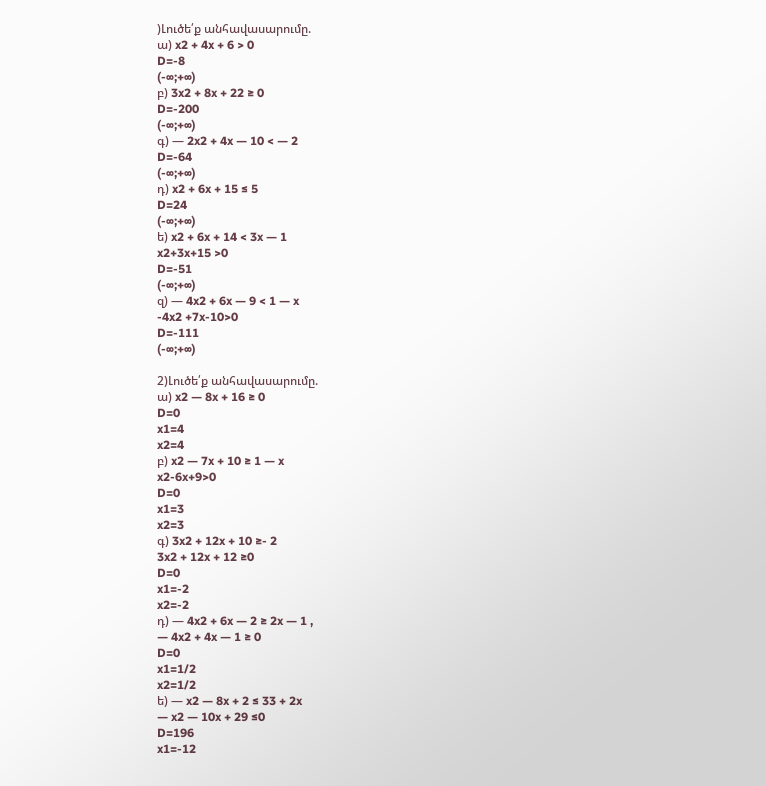)Լուծե՛ք անհավասարումը.
ա) x2 + 4x + 6 > 0
D=-8
(-∞;+∞)
բ) 3x2 + 8x + 22 ≥ 0
D=-200
(-∞;+∞)
գ) — 2x2 + 4x — 10 < — 2
D=-64
(-∞;+∞)
դ) x2 + 6x + 15 ≤ 5
D=24
(-∞;+∞)
ե) x2 + 6x + 14 < 3x — 1
x2+3x+15 >0
D=-51
(-∞;+∞)
զ) — 4x2 + 6x — 9 < 1 — x
-4x2 +7x-10>0
D=-111
(-∞;+∞)

2)Լուծե՛ք անհավասարումը.
ա) x2 — 8x + 16 ≥ 0
D=0
x1=4
x2=4
բ) x2 — 7x + 10 ≥ 1 — x
x2-6x+9>0
D=0
x1=3
x2=3
գ) 3x2 + 12x + 10 ≥- 2
3x2 + 12x + 12 ≥0
D=0
x1=-2
x2=-2
դ) — 4x2 + 6x — 2 ≥ 2x — 1 ,
— 4x2 + 4x — 1 ≥ 0
D=0
x1=1/2
x2=1/2
ե) — x2 — 8x + 2 ≤ 33 + 2x
— x2 — 10x + 29 ≤0
D=196
x1=-12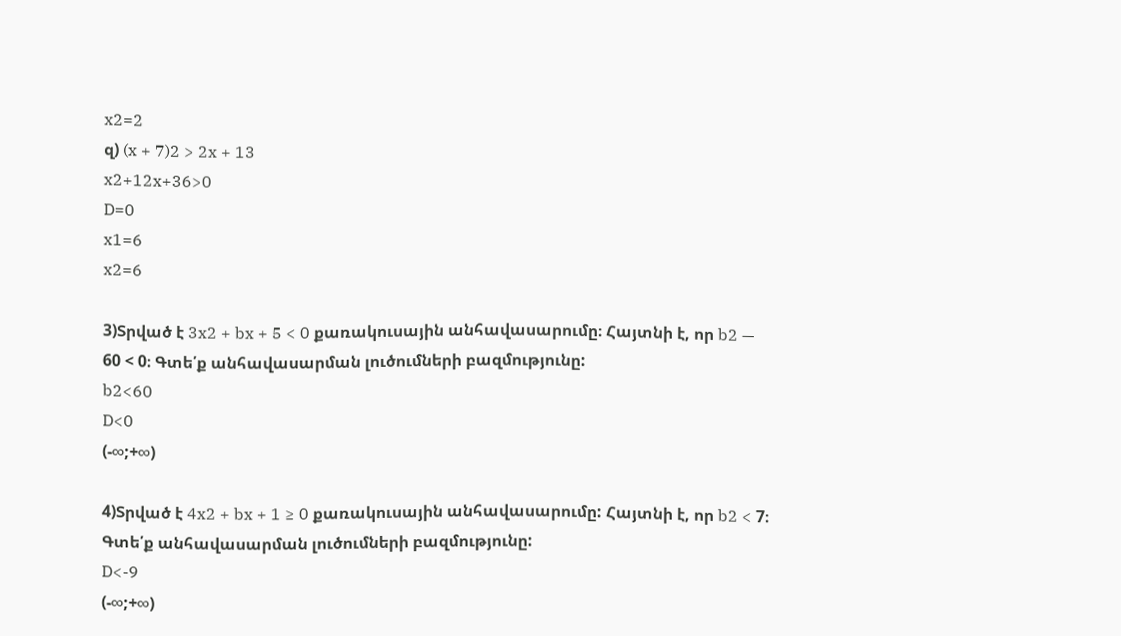x2=2
զ) (x + 7)2 > 2x + 13
x2+12x+36>0
D=0
x1=6
x2=6

3)Տրված է 3x2 + bx + 5 < 0 քառակուսային անհավասարումը։ Հայտնի է, որ b2 — 60 < 0։ Գտե՛ք անհավասարման լուծումների բազմությունը:
b2<60
D<0
(-∞;+∞)

4)Տրված է 4x2 + bx + 1 ≥ 0 քառակուսային անհավասարումը: Հայտնի է, որ b2 < 7։ Գտե՛ք անհավասարման լուծումների բազմությունը:
D<-9
(-∞;+∞)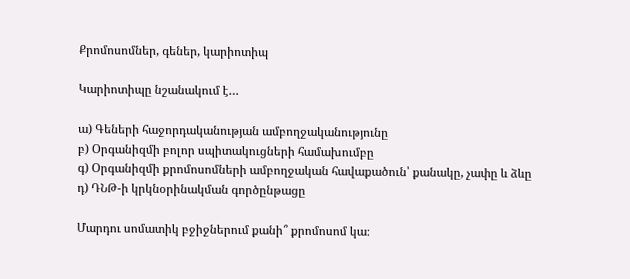Քրոմոսոմներ, գեներ, կարիոտիպ

Կարիոտիպը նշանակում է…

ա) Գեների հաջորդականության ամբողջականությունը
բ) Օրգանիզմի բոլոր սպիտակուցների համախումբը
գ) Օրգանիզմի քրոմոսոմների ամբողջական հավաքածուն՝ քանակը, չափը և ձևը
դ) ԴՆԹ-ի կրկնօրինակման գործընթացը

Մարդու սոմատիկ բջիջներում քանի՞ քրոմոսոմ կա։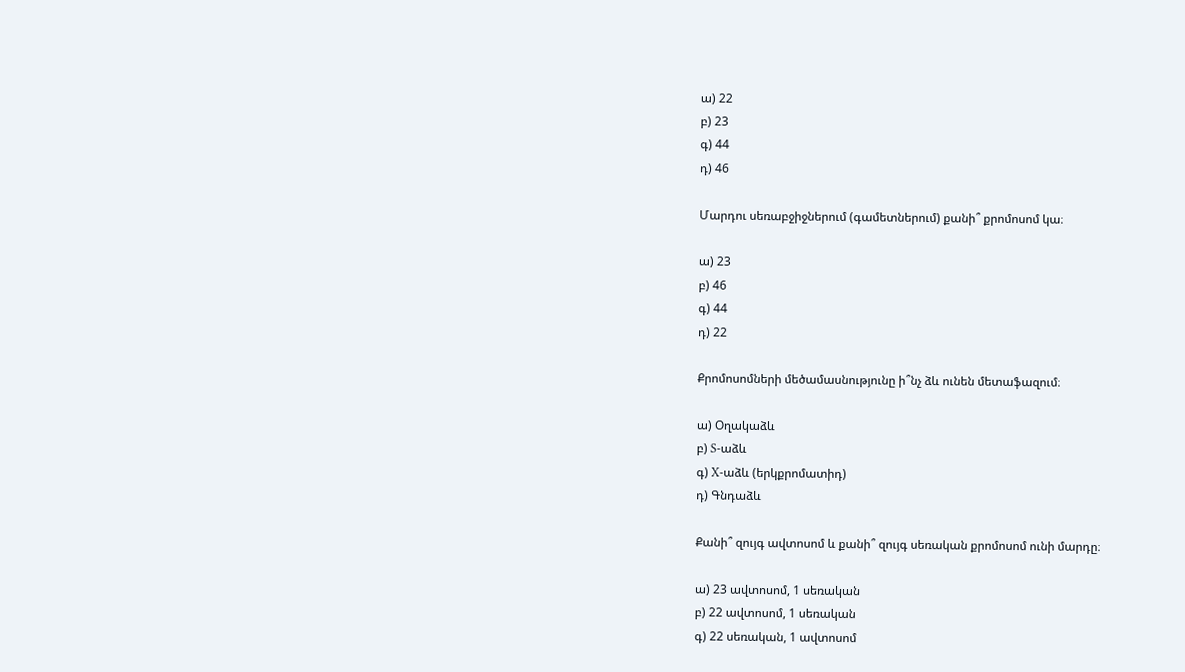ա) 22
բ) 23
գ) 44
դ) 46

Մարդու սեռաբջիջներում (գամետներում) քանի՞ քրոմոսոմ կա։

ա) 23
բ) 46
գ) 44
դ) 22

Քրոմոսոմների մեծամասնությունը ի՞նչ ձև ունեն մետաֆազում։

ա) Օղակաձև
բ) S-աձև
գ) X-աձև (երկքրոմատիդ)
դ) Գնդաձև

Քանի՞ զույգ ավտոսոմ և քանի՞ զույգ սեռական քրոմոսոմ ունի մարդը։

ա) 23 ավտոսոմ, 1 սեռական
բ) 22 ավտոսոմ, 1 սեռական
գ) 22 սեռական, 1 ավտոսոմ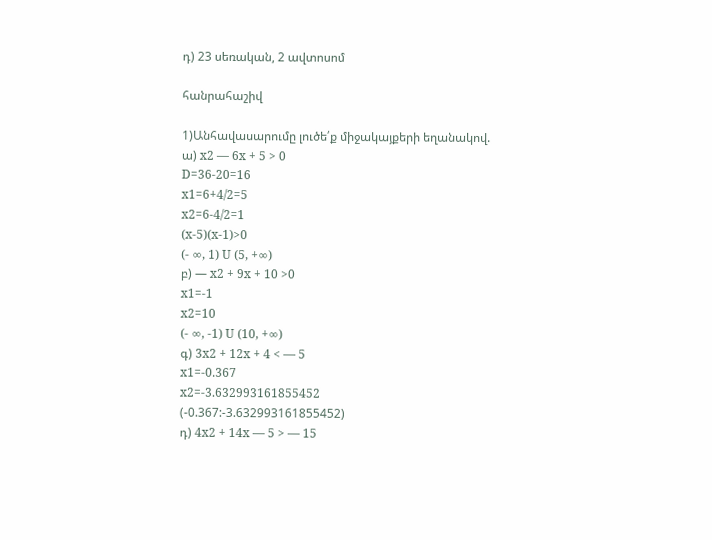դ) 23 սեռական, 2 ավտոսոմ

հանրահաշիվ

1)Անհավասարումը լուծե՛ք միջակայքերի եղանակով.
ա) x2 — 6x + 5 > 0
D=36-20=16
x1=6+4/2=5
x2=6-4/2=1
(x-5)(x-1)>0
(- ∞, 1) U (5, +∞)
բ) — x2 + 9x + 10 >0
x1=-1
x2=10
(- ∞, -1) U (10, +∞)
գ) 3x2 + 12x + 4 < — 5
x1=-0.367
x2=-3.632993161855452
(-0.367:-3.632993161855452)
դ) 4x2 + 14x — 5 > — 15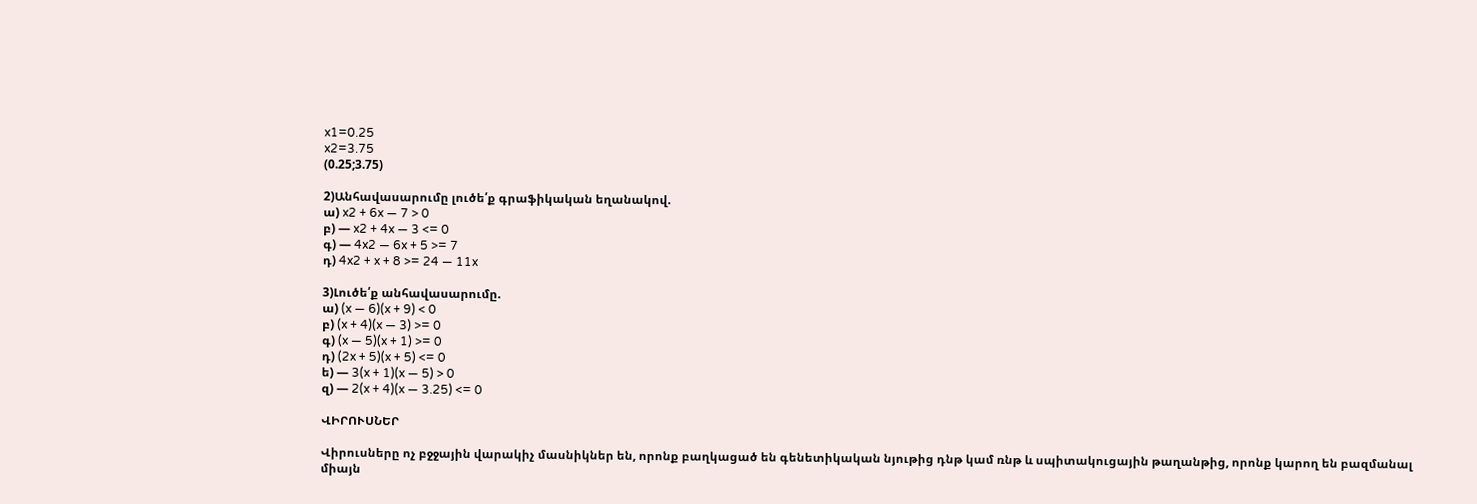x1=0.25
x2=3.75
(0.25;3.75)

2)Անհավասարումը լուծե՛ք գրաֆիկական եղանակով.
ա) x2 + 6x — 7 > 0
բ) — x2 + 4x — 3 <= 0
գ) — 4x2 — 6x + 5 >= 7
դ) 4x2 + x + 8 >= 24 — 11x

3)Լուծե՛ք անհավասարումը.
ա) (x — 6)(x + 9) < 0
բ) (x + 4)(x — 3) >= 0
գ) (x — 5)(x + 1) >= 0
դ) (2x + 5)(x + 5) <= 0
ե) — 3(x + 1)(x — 5) > 0
զ) — 2(x + 4)(x — 3.25) <= 0

ՎԻՐՈՒՍՆԵՐ

Վիրուսները ոչ բջջային վարակիչ մասնիկներ են, որոնք բաղկացած են գենետիկական նյութից դնթ կամ ռնթ և սպիտակուցային թաղանթից, որոնք կարող են բազմանալ միայն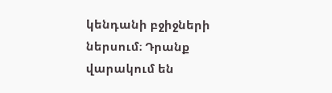կենդանի բջիջների ներսում։ Դրանք վարակում են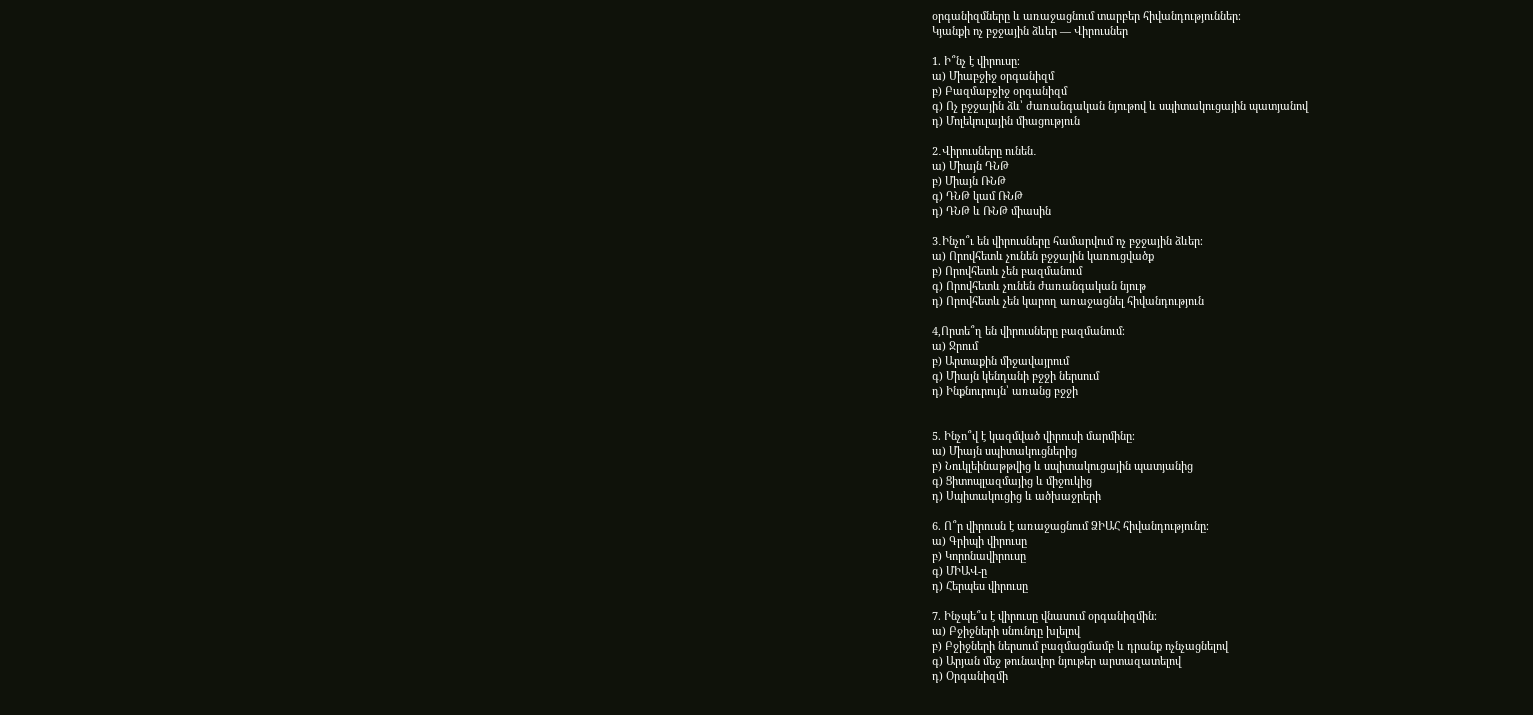օրգանիզմները և առաջացնում տարբեր հիվանդություններ։
Կյանքի ոչ բջջային ձևեր — Վիրուսներ

1. Ի՞նչ է վիրուսը։
ա) Միաբջիջ օրգանիզմ
բ) Բազմաբջիջ օրգանիզմ
գ) Ոչ բջջային ձև՝ ժառանգական նյութով և սպիտակուցային պատյանով
դ) Մոլեկուլային միացություն

2․Վիրուսները ունեն․
ա) Միայն ԴՆԹ
բ) Միայն ՌՆԹ
գ) ԴՆԹ կամ ՌՆԹ
դ) ԴՆԹ և ՌՆԹ միասին

3․Ինչո՞ւ են վիրուսները համարվում ոչ բջջային ձևեր։
ա) Որովհետև չունեն բջջային կառուցվածք
բ) Որովհետև չեն բազմանում
գ) Որովհետև չունեն ժառանգական նյութ
դ) Որովհետև չեն կարող առաջացնել հիվանդություն

4,Որտե՞ղ են վիրուսները բազմանում։
ա) Ջրում
բ) Արտաքին միջավայրում
գ) Միայն կենդանի բջջի ներսում
դ) Ինքնուրույն՝ առանց բջջի


5. Ինչո՞վ է կազմված վիրուսի մարմինը։
ա) Միայն սպիտակուցներից
բ) Նուկլեինաթթվից և սպիտակուցային պատյանից
գ) Ցիտոպլազմայից և միջուկից
դ) Սպիտակուցից և ածխաջրերի

6. Ո՞ր վիրուսն է առաջացնում ՁԻԱՀ հիվանդությունը։
ա) Գրիպի վիրուսը
բ) Կորոնավիրուսը
գ) ՄԻԱՎ-ը
դ) Հերպես վիրուսը

7. Ինչպե՞ս է վիրուսը վնասում օրգանիզմին։
ա) Բջիջների սնունդը խլելով
բ) Բջիջների ներսում բազմացմամբ և դրանք ոչնչացնելով
գ) Արյան մեջ թունավոր նյութեր արտազատելով
դ) Օրգանիզմի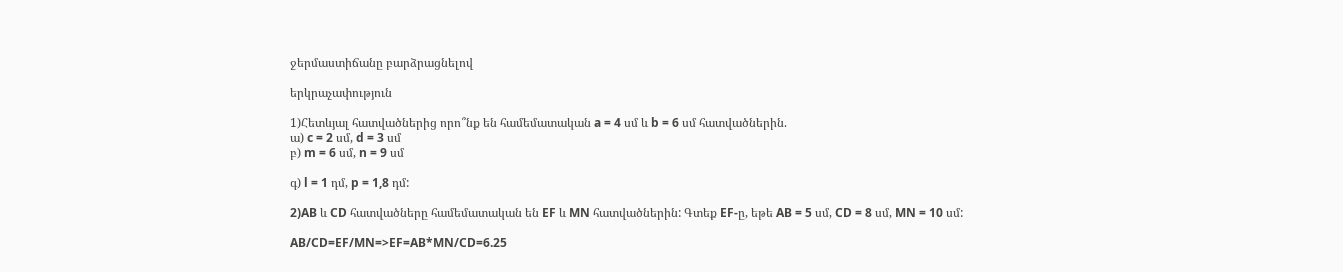ջերմաստիճանը բարձրացնելով

երկրաչափություն

1)Հետևյալ հատվածներից որո՞նք են համեմատական a = 4 սմ և b = 6 սմ հատվածներին.
ա) c = 2 սմ, d = 3 սմ
բ) m = 6 սմ, n = 9 սմ

գ) l = 1 դմ, p = 1,8 դմ:

2)AB և CD հատվածները համեմատական են EF և MN հատվածներին: Գտեք EF-ը, եթե AB = 5 սմ, CD = 8 սմ, MN = 10 սմ:

AB/CD=EF/MN=>EF=AB*MN/CD=6.25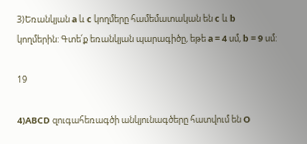3)Եռանկյան a և c կողմերը համեմատական են c և b կողմերին: Գտե՛ք եռանկյան պարագիծը, եթե a = 4 սմ, b = 9 սմ:

19

4)ABCD զուգահեռագծի անկյունագծերը հատվում են O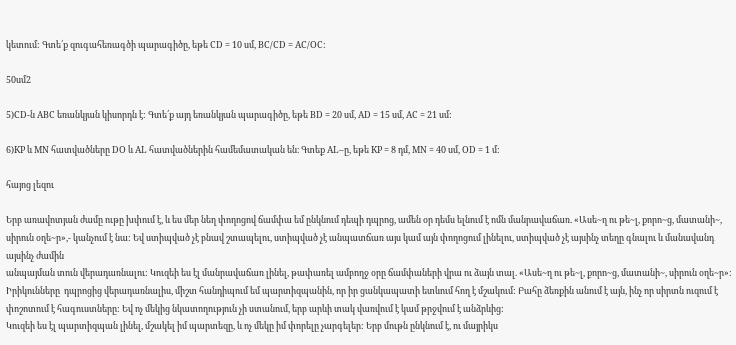կետում: Գտե՛ք զուգահեռագծի պարագիծը, եթե CD = 10 սմ, BC/CD = AC/OC:

50սմ2

5)CD-ն ABC եռանկյան կիսորդն է: Գտե՛ք այդ եռանկյան պարագիծը, եթե BD = 20 սմ, AD = 15 սմ, AC = 21 սմ:

6)KP և MN հատվածները DO և AL հատվածներին համեմատական են։ Գտեք AL–ը, եթե KP = 8 դմ, MN = 40 սմ, OD = 1 մ:

հայոց լեզու

Երբ առավոտյան ժամը ութը խփում է, և ես մեր նեղ փողոցով ճամփա եմ ընկնում դեպի դպրոց, ամեն օր դեմս ելնում է ոմն մանրավաճառ. «Ասե~ղ ու թե~լ, քորո~ց, մատանի~, սիրուն օղե~ր»,- կանչում է նա: Եվ ստիպված չէ բնավ շտապելու, ստիպված չէ անպատճառ այս կամ այն փողոցում լինելու, ստիպված չէ այսինչ տեղը գնալու և մանավանդ այսինչ ժամին
անպայման տուն վերադառնալու: Կուզեի ես էլ մանրավաճառ լինել, թափառել ամբողջ օրը ճամփաների վրա ու ձայն տալ. «Ասե~ղ ու թե~լ, քորո~ց, մատանի~, սիրուն օղե~ր»: Իրիկունները  դպրոցից վերադառնալիս, միշտ հանդիպում եմ պարտիզպանին, որ իր ցանկապատի ետևում հող է մշակում: Բահը ձեռքին անում է այն, ինչ որ սիրտն ուզում է փոշոտում է հագուստները: Եվ ոչ մեկից նկատողություն չի ստանում, երբ արևի տակ վառվում է կամ թրջվում է անձրևից:
Կուզեի ես էլ պարտիզպան լինել, մշակել իմ պարտեզը, և ոչ մեկը իմ փորելը չարգելեր: Երբ մութն ընկնում է, ու մայրիկս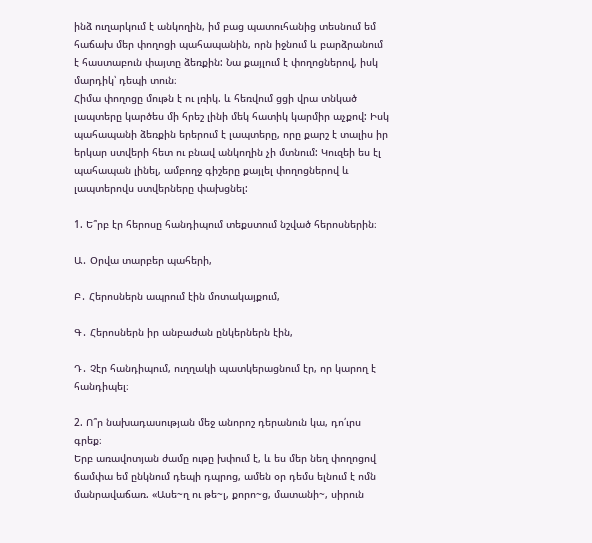ինձ ուղարկում է անկողին, իմ բաց պատուհանից տեսնում եմ հաճախ մեր փողոցի պահապանին, որն իջնում և բարձրանում է հաստաբուն փայտը ձեռքին: Նա քայլում է փողոցներով, իսկ մարդիկ՝ դեպի տուն։
Հիմա փողոցը մութն է ու լռիկ. և հեռվում ցցի վրա տնկած լապտերը կարծես մի հրեշ լինի մեկ հատիկ կարմիր աչքով: Իսկ պահապանի ձեռքին երերում է լապտերը, որը քարշ է տալիս իր երկար ստվերի հետ ու բնավ անկողին չի մտնում: Կուզեի ես էլ պահապան լինել, ամբողջ գիշերը քայլել փողոցներով և լապտերովս ստվերները փախցնել:

1. Ե՞րբ էր հերոսը հանդիպում տեքստում նշված հերոսներին։

Ա․ Օրվա տարբեր պահերի,

Բ․ Հերոսներն ապրում էին մոտակայքում,

Գ․ Հերոսներն իր անբաժան ընկերներն էին,

Դ․ Չէր հանդիպում, ուղղակի պատկերացնում էր, որ կարող է հանդիպել։

2. Ո՞ր նախադասության մեջ անորոշ դերանուն կա, դո՛ւրս գրեք։
Երբ առավոտյան ժամը ութը խփում է, և ես մեր նեղ փողոցով ճամփա եմ ընկնում դեպի դպրոց, ամեն օր դեմս ելնում է ոմն մանրավաճառ. «Ասե~ղ ու թե~լ, քորո~ց, մատանի~, սիրուն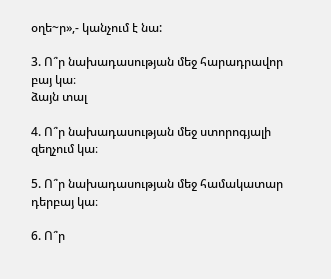օղե~ր»,- կանչում է նա:

3. Ո՞ր նախադասության մեջ հարադրավոր բայ կա։
ձայն տալ

4. Ո՞ր նախադասության մեջ ստորոգյալի զեղչում կա։

5. Ո՞ր նախադասության մեջ համակատար դերբայ կա։

6. Ո՞ր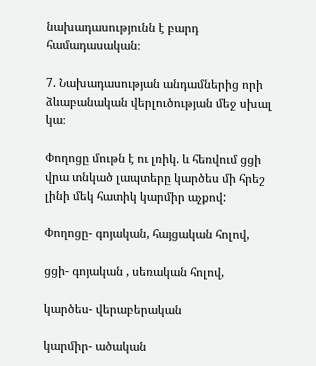նախադասությունն է բարդ համադասական։

7. Նախադասության անդամներից որի ձևաբանական վերլուծության մեջ սխալ կա։

Փողոցը մութն է ու լռիկ. և հեռվում ցցի վրա տնկած լապտերը կարծես մի հրեշ լինի մեկ հատիկ կարմիր աչքով:

Փողոցը- գոյական, հայցական հոլով,

ցցի- գոյական , սեռական հոլով,

կարծես- վերաբերական

կարմիր- ածական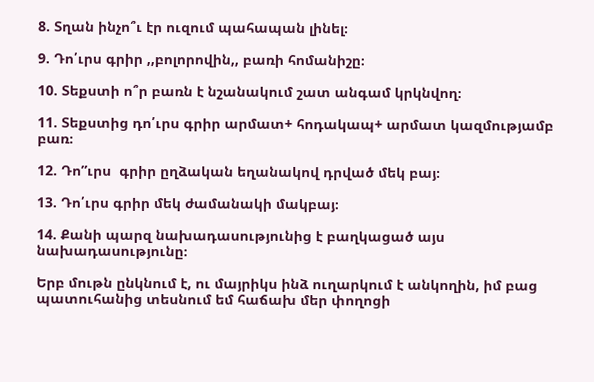8. Տղան ինչո՞ւ էր ուզում պահապան լինել։

9. Դո՛ւրս գրիր ,,բոլորովին,, բառի հոմանիշը։

10. Տեքստի ո՞ր բառն է նշանակում շատ անգամ կրկնվող։

11. Տեքստից դո՛ւրս գրիր արմատ+ հոդակապ+ արմատ կազմությամբ բառ։

12. Դո”ւրս  գրիր ըղձական եղանակով դրված մեկ բայ։

13. Դո՛ւրս գրիր մեկ ժամանակի մակբայ։

14. Քանի պարզ նախադասությունից է բաղկացած այս նախադասությունը։

Երբ մութն ընկնում է, ու մայրիկս ինձ ուղարկում է անկողին, իմ բաց պատուհանից տեսնում եմ հաճախ մեր փողոցի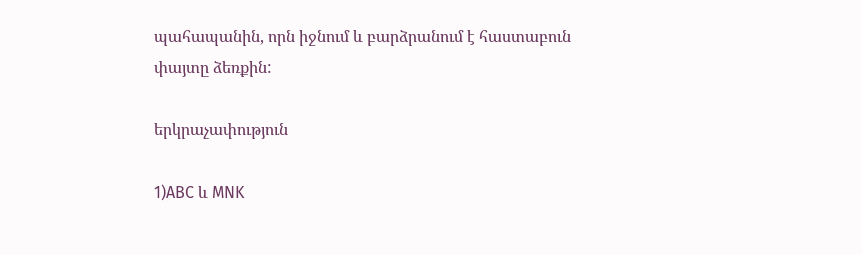պահապանին, որն իջնում և բարձրանում է հաստաբուն փայտը ձեռքին:

երկրաչափություն

1)ABC և MNK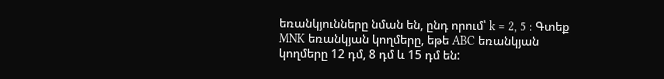եռանկյունները նման են, ընդ որում՝ k = 2, 5 : Գտեք MNK եռանկյան կողմերը, եթե ABC եռանկյան կողմերը 12 դմ, 8 դմ և 15 դմ են: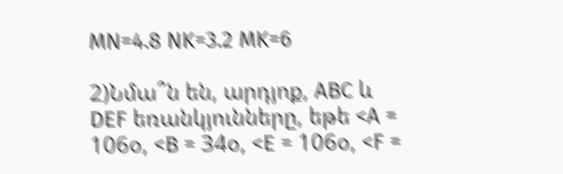MN=4.8 NK=3.2 MK=6

2)Նմա՞ն են, արդյոք, ABC և DEF եռանկյունները, եթե <A = 106օ, <B = 34օ, <E = 106օ, <F =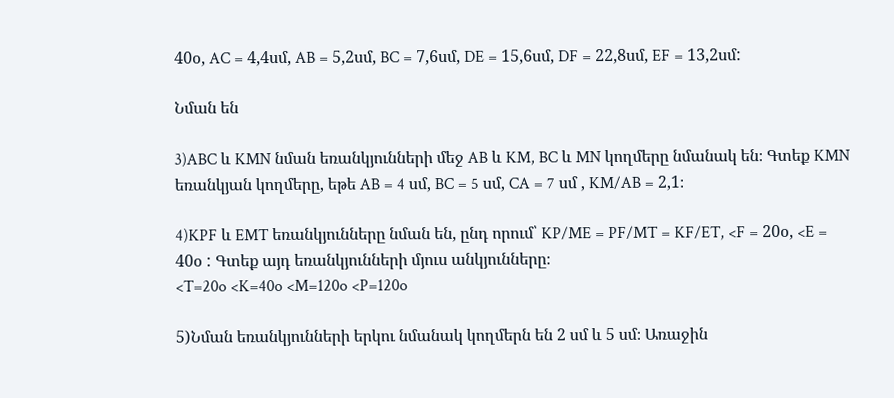40օ, AC = 4,4սմ, AB = 5,2սմ, BC = 7,6սմ, DE = 15,6սմ, DF = 22,8սմ, EF = 13,2սմ:

Նման են

3)ABC և KMN նման եռանկյունների մեջ AB և KM, BC և MN կողմերը նմանակ են։ Գտեք KMN եռանկյան կողմերը, եթե AB = 4 սմ, BC = 5 սմ, CA = 7 սմ , KM/AB = 2,1։

4)KPF և EMT եռանկյունները նման են, ընդ որում՝ KP/ME = PF/MT = KF/ET, <F = 20օ, <E = 40օ : Գտեք այդ եռանկյունների մյուս անկյունները։
<T=20o <K=40o <M=120o <P=120o

5)Նման եռանկյունների երկու նմանակ կողմերն են 2 սմ և 5 սմ։ Առաջին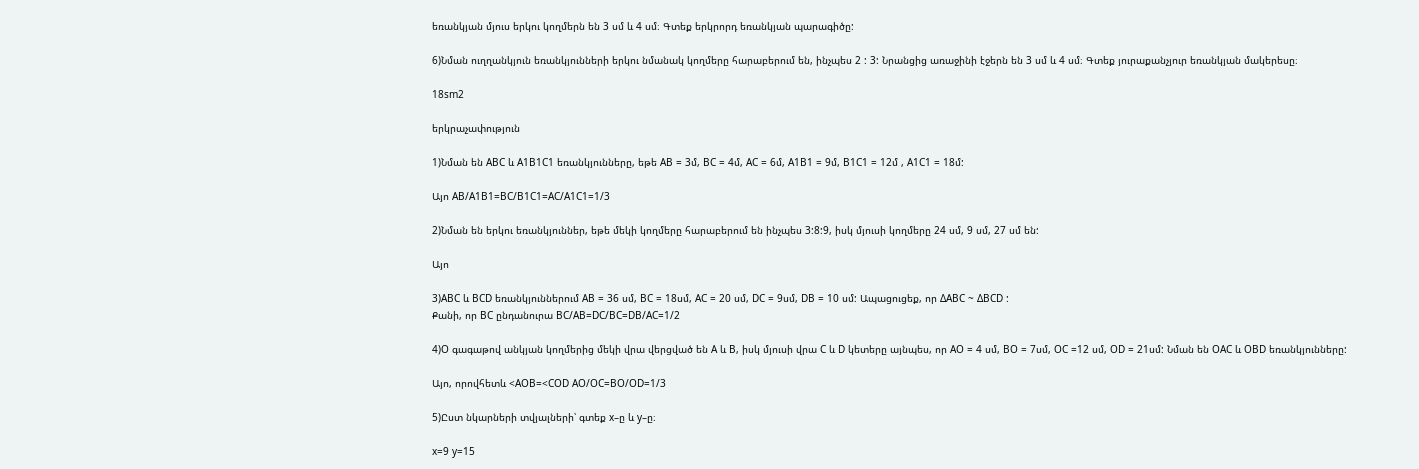եռանկյան մյուս երկու կողմերն են 3 սմ և 4 սմ։ Գտեք երկրորդ եռանկյան պարագիծը:

6)Նման ուղղանկյուն եռանկյունների երկու նմանակ կողմերը հարաբերում են, ինչպես 2 : 3: Նրանցից առաջինի էջերն են 3 սմ և 4 սմ։ Գտեք յուրաքանչյուր եռանկյան մակերեսը։

18sm2

երկրաչափություն

1)Նման են ABC և A1B1C1 եռանկյունները, եթե AB = 3մ, BC = 4մ, AC = 6մ, A1B1 = 9մ, B1C1 = 12մ , A1C1 = 18մ:

Այո AB/A1B1=BC/B1C1=AC/A1C1=1/3

2)Նման են երկու եռանկյուններ, եթե մեկի կողմերը հարաբերում են ինչպես 3:8:9, իսկ մյուսի կողմերը 24 սմ, 9 սմ, 27 սմ են:

Այո

3)ABC և BCD եռանկյուններում AB = 36 սմ, BC = 18սմ, AC = 20 սմ, DC = 9սմ, DB = 10 սմ: Ապացուցեք, որ ΔABC ~ ΔBCD :
Քանի, որ BC ընդանուրա BC/AB=DC/BC=DB/AC=1/2

4)O գագաթով անկյան կողմերից մեկի վրա վերցված են A և B, իսկ մյուսի վրա C և D կետերը այնպես, որ AO = 4 սմ, BO = 7սմ, OC =12 սմ, OD = 21սմ: Նման են OAC և OBD եռանկյունները:

Այո, որովհետև <AOB=<COD AO/OC=BO/OD=1/3

5)Ըստ նկարների տվյալների՝ գտեք x–ը և y–ը։

x=9 y=15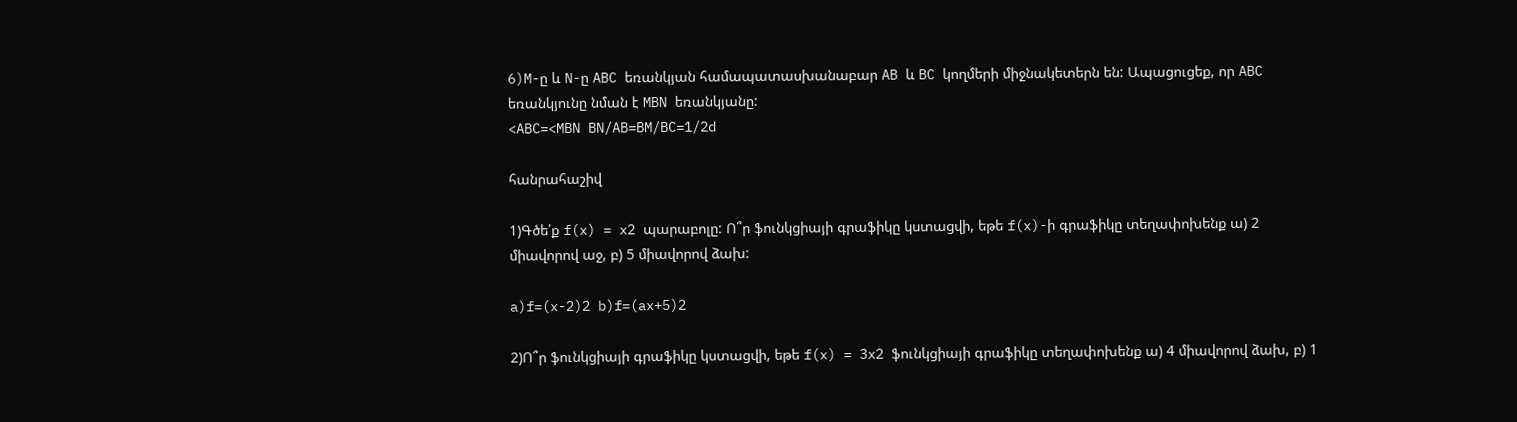6)M-ը և N-ը ABC եռանկյան համապատասխանաբար AB և BC կողմերի միջնակետերն են: Ապացուցեք, որ ABC եռանկյունը նման է MBN եռանկյանը:
<ABC=<MBN BN/AB=BM/BC=1/2d

հանրահաշիվ

1)Գծե՛ք f(x) = x2 պարաբոլը: Ո՞ր ֆունկցիայի գրաֆիկը կստացվի, եթե f(x)-ի գրաֆիկը տեղափոխենք ա) 2 միավորով աջ, բ) 5 միավորով ձախ:

a)f=(x-2)2 b)f=(ax+5)2

2)Ո՞ր ֆունկցիայի գրաֆիկը կստացվի, եթե f(x) = 3x2 ֆունկցիայի գրաֆիկը տեղափոխենք ա) 4 միավորով ձախ, բ) 1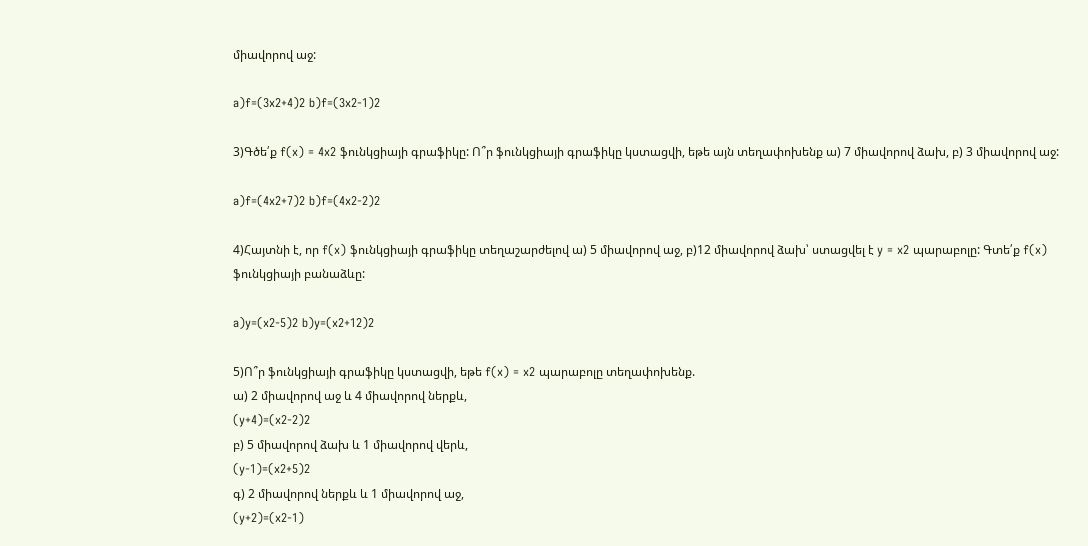միավորով աջ:

a)f=(3x2+4)2 b)f=(3x2-1)2

3)Գծե՛ք f(x) = 4x2 ֆունկցիայի գրաֆիկը: Ո՞ր ֆունկցիայի գրաֆիկը կստացվի, եթե այն տեղափոխենք ա) 7 միավորով ձախ, բ) 3 միավորով աջ:

a)f=(4x2+7)2 b)f=(4x2-2)2

4)Հայտնի է, որ f(x) ֆունկցիայի գրաֆիկը տեղաշարժելով ա) 5 միավորով աջ, բ)12 միավորով ձախ՝ ստացվել է y = x2 պարաբոլը: Գտե՛ք f(x) ֆունկցիայի բանաձևը:

a)y=(x2-5)2 b)y=(x2+12)2

5)Ո՞ր ֆունկցիայի գրաֆիկը կստացվի, եթե f(x) = x2 պարաբոլը տեղափոխենք.
ա) 2 միավորով աջ և 4 միավորով ներքև,
(y+4)=(x2-2)2
բ) 5 միավորով ձախ և 1 միավորով վերև,
(y-1)=(x2+5)2
գ) 2 միավորով ներքև և 1 միավորով աջ,
(y+2)=(x2-1)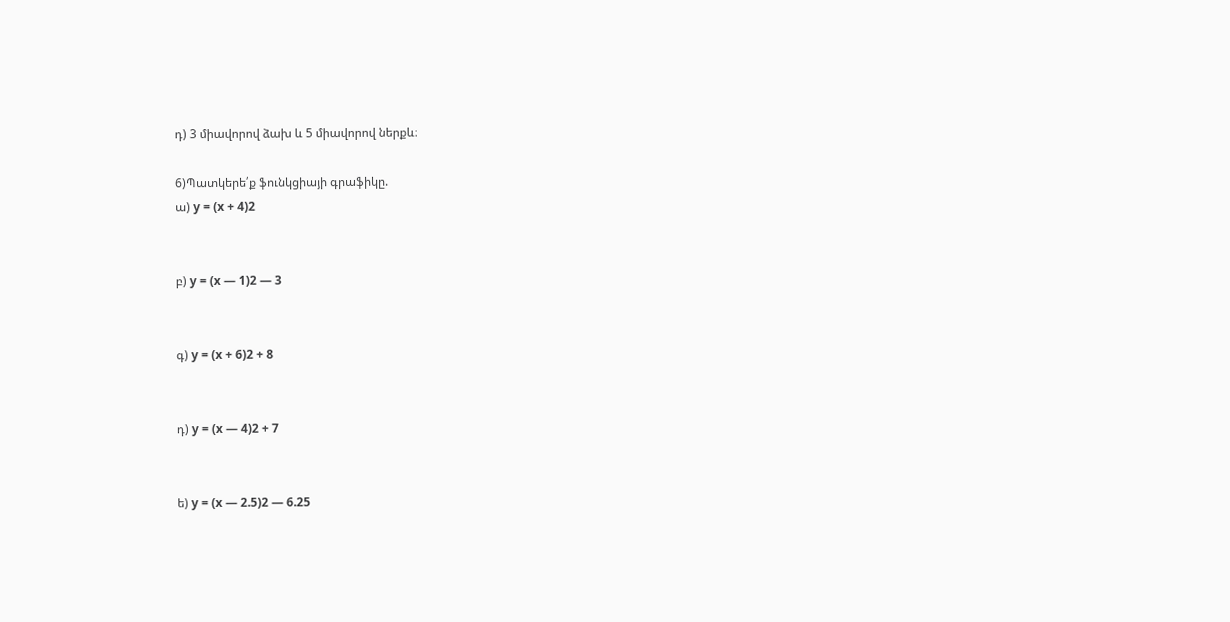դ) 3 միավորով ձախ և 5 միավորով ներքև։

6)Պատկերե՛ք ֆունկցիայի գրաֆիկը.
ա) y = (x + 4)2


բ) y = (x — 1)2 — 3


գ) y = (x + 6)2 + 8


դ) y = (x — 4)2 + 7


ե) y = (x — 2.5)2 — 6.25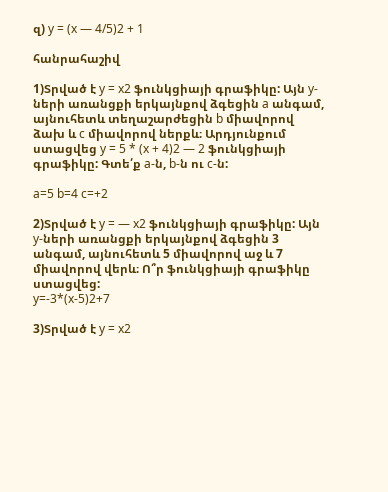զ) y = (x — 4/5)2 + 1

հանրահաշիվ

1)Տրված է y = x2 ֆունկցիայի գրաֆիկը: Այն y-ների առանցքի երկայնքով ձգեցին a անգամ, այնուհետև տեղաշարժեցին b միավորով ձախ և c միավորով ներքև։ Արդյունքում ստացվեց y = 5 * (x + 4)2 — 2 ֆունկցիայի գրաֆիկը: Գտե՛ք a-ն, b-ն ու c-ն:

a=5 b=4 c=+2

2)Տրված է y = — x2 ֆունկցիայի գրաֆիկը: Այն y-ների առանցքի երկայնքով ձգեցին 3 անգամ, այնուհետև 5 միավորով աջ և 7 միավորով վերև։ Ո՞ր ֆունկցիայի գրաֆիկը ստացվեց:
y=-3*(x-5)2+7

3)Տրված է y = x2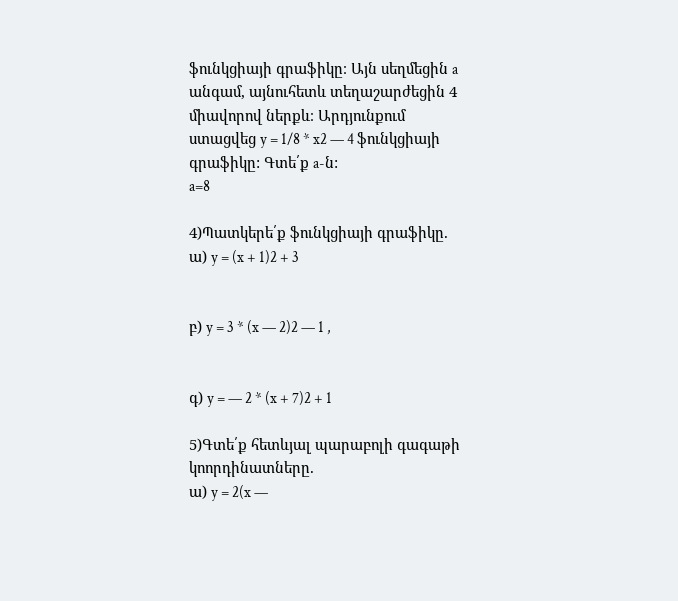ֆունկցիայի գրաֆիկը։ Այն սեղմեցին a անգամ, այնուհետև տեղաշարժեցին 4 միավորով ներքև։ Արդյունքում ստացվեց y = 1/8 * x2 — 4 ֆունկցիայի գրաֆիկը: Գտե՛ք a-ն:
a=8

4)Պատկերե՛ք ֆունկցիայի գրաֆիկը.
ա) y = (x + 1)2 + 3


բ) y = 3 * (x — 2)2 — 1 ,


գ) y = — 2 * (x + 7)2 + 1

5)Գտե՛ք հետևյալ պարաբոլի գագաթի կոորդինատները.
ա) y = 2(x —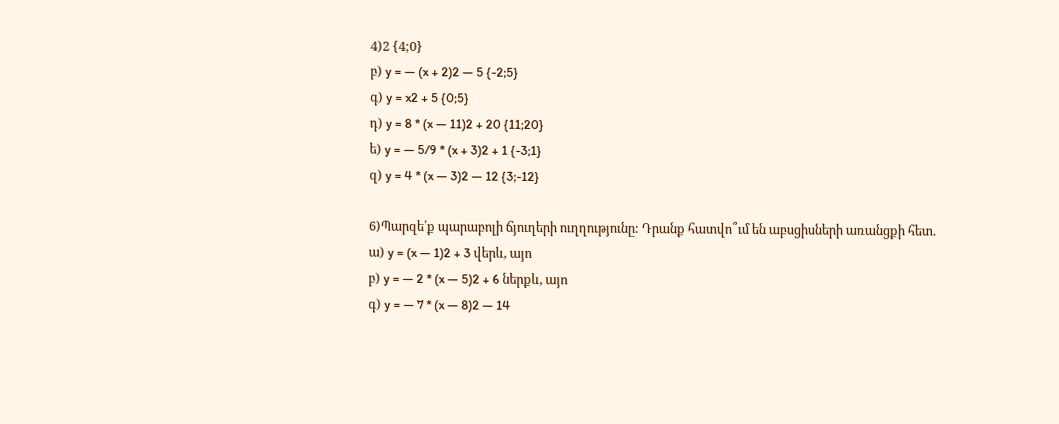4)2 {4;0}
բ) y = — (x + 2)2 — 5 {-2;5}
գ) y = x2 + 5 {0;5}
դ) y = 8 * (x — 11)2 + 20 {11;20}
ե) y = — 5/9 * (x + 3)2 + 1 {-3;1}
զ) y = 4 * (x — 3)2 — 12 {3;-12}

6)Պարզե՛ք պարաբոլի ճյուղերի ուղղությունը: Դրանք հատվո՞ւմ են աբսցիսների առանցքի հետ.
ա) y = (x — 1)2 + 3 վերև, այո
բ) y = — 2 * (x — 5)2 + 6 ներքև, այո
գ) y = — 7 * (x — 8)2 — 14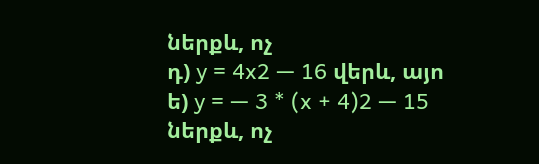ներքև, ոչ
դ) y = 4x2 — 16 վերև, այո
ե) y = — 3 * (x + 4)2 — 15 ներքև, ոչ